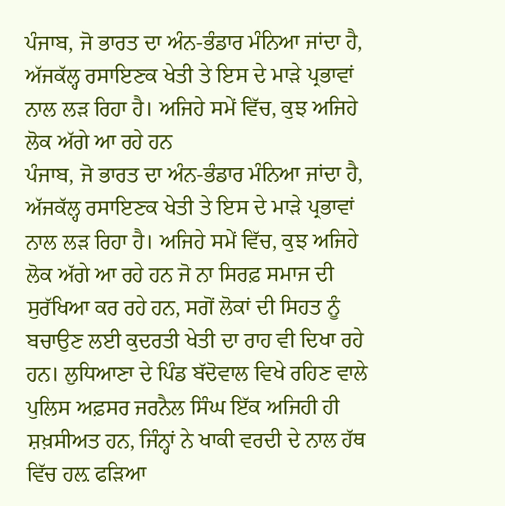ਪੰਜਾਬ, ਜੋ ਭਾਰਤ ਦਾ ਅੰਨ-ਭੰਡਾਰ ਮੰਨਿਆ ਜਾਂਦਾ ਹੈ, ਅੱਜਕੱਲ੍ਹ ਰਸਾਇਣਕ ਖੇਤੀ ਤੇ ਇਸ ਦੇ ਮਾੜੇ ਪ੍ਰਭਾਵਾਂ ਨਾਲ ਲੜ ਰਿਹਾ ਹੈ। ਅਜਿਹੇ ਸਮੇਂ ਵਿੱਚ, ਕੁਝ ਅਜਿਹੇ ਲੋਕ ਅੱਗੇ ਆ ਰਹੇ ਹਨ
ਪੰਜਾਬ, ਜੋ ਭਾਰਤ ਦਾ ਅੰਨ-ਭੰਡਾਰ ਮੰਨਿਆ ਜਾਂਦਾ ਹੈ, ਅੱਜਕੱਲ੍ਹ ਰਸਾਇਣਕ ਖੇਤੀ ਤੇ ਇਸ ਦੇ ਮਾੜੇ ਪ੍ਰਭਾਵਾਂ ਨਾਲ ਲੜ ਰਿਹਾ ਹੈ। ਅਜਿਹੇ ਸਮੇਂ ਵਿੱਚ, ਕੁਝ ਅਜਿਹੇ ਲੋਕ ਅੱਗੇ ਆ ਰਹੇ ਹਨ ਜੋ ਨਾ ਸਿਰਫ਼ ਸਮਾਜ ਦੀ ਸੁਰੱਖਿਆ ਕਰ ਰਹੇ ਹਨ, ਸਗੋਂ ਲੋਕਾਂ ਦੀ ਸਿਹਤ ਨੂੰ ਬਚਾਉਣ ਲਈ ਕੁਦਰਤੀ ਖੇਤੀ ਦਾ ਰਾਹ ਵੀ ਦਿਖਾ ਰਹੇ ਹਨ। ਲੁਧਿਆਣਾ ਦੇ ਪਿੰਡ ਬੱਦੋਵਾਲ ਵਿਖੇ ਰਹਿਣ ਵਾਲੇ ਪੁਲਿਸ ਅਫ਼ਸਰ ਜਰਨੈਲ ਸਿੰਘ ਇੱਕ ਅਜਿਹੀ ਹੀ ਸ਼ਖ਼ਸੀਅਤ ਹਨ, ਜਿੰਨ੍ਹਾਂ ਨੇ ਖਾਕੀ ਵਰਦੀ ਦੇ ਨਾਲ ਹੱਥ ਵਿੱਚ ਹਲ਼ ਫੜਿਆ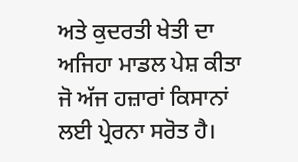ਅਤੇ ਕੁਦਰਤੀ ਖੇਤੀ ਦਾ ਅਜਿਹਾ ਮਾਡਲ ਪੇਸ਼ ਕੀਤਾ ਜੋ ਅੱਜ ਹਜ਼ਾਰਾਂ ਕਿਸਾਨਾਂ ਲਈ ਪ੍ਰੇਰਨਾ ਸਰੋਤ ਹੈ।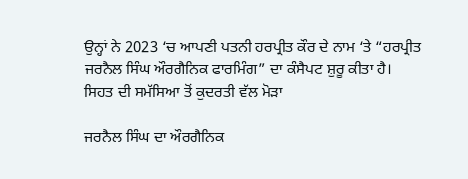ਉਨ੍ਹਾਂ ਨੇ 2023 ‘ਚ ਆਪਣੀ ਪਤਨੀ ਹਰਪ੍ਰੀਤ ਕੌਰ ਦੇ ਨਾਮ ‘ਤੇ “ਹਰਪ੍ਰੀਤ ਜਰਨੈਲ ਸਿੰਘ ਔਰਗੈਨਿਕ ਫਾਰਮਿੰਗ” ਦਾ ਕੰਸੈਪਟ ਸ਼ੁਰੂ ਕੀਤਾ ਹੈ।
ਸਿਹਤ ਦੀ ਸਮੱਸਿਆ ਤੋਂ ਕੁਦਰਤੀ ਵੱਲ ਮੋੜਾ

ਜਰਨੈਲ ਸਿੰਘ ਦਾ ਔਰਗੈਨਿਕ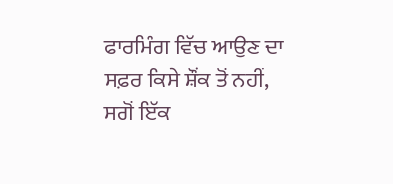ਫਾਰਮਿੰਗ ਵਿੱਚ ਆਉਣ ਦਾ ਸਫ਼ਰ ਕਿਸੇ ਸ਼ੌਂਕ ਤੋਂ ਨਹੀਂ, ਸਗੋਂ ਇੱਕ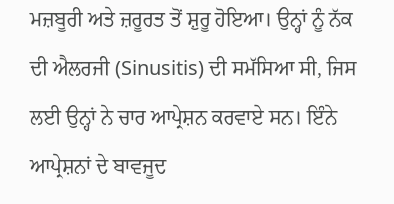ਮਜ਼ਬੂਰੀ ਅਤੇ ਜ਼ਰੂਰਤ ਤੋਂ ਸ਼ੁਰੂ ਹੋਇਆ। ਉਨ੍ਹਾਂ ਨੂੰ ਨੱਕ ਦੀ ਐਲਰਜੀ (Sinusitis) ਦੀ ਸਮੱਸਿਆ ਸੀ, ਜਿਸ ਲਈ ਉਨ੍ਹਾਂ ਨੇ ਚਾਰ ਆਪ੍ਰੇਸ਼ਨ ਕਰਵਾਏ ਸਨ। ਇੰਨੇ ਆਪ੍ਰੇਸ਼ਨਾਂ ਦੇ ਬਾਵਜੂਦ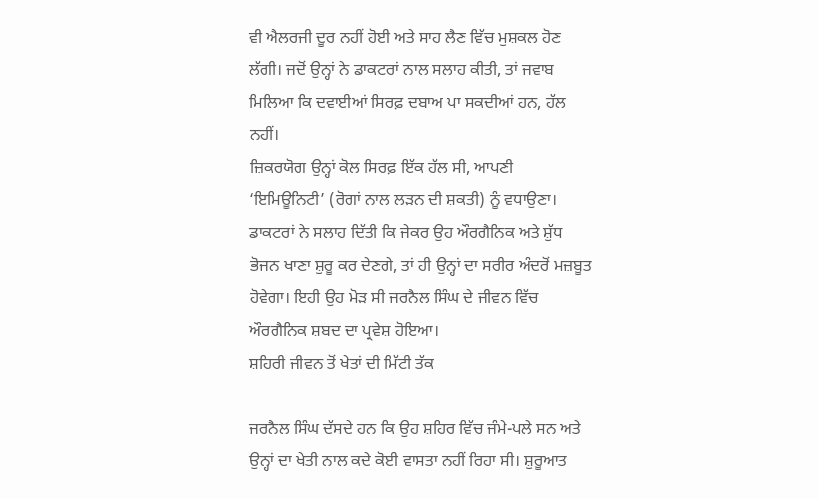ਵੀ ਐਲਰਜੀ ਦੂਰ ਨਹੀਂ ਹੋਈ ਅਤੇ ਸਾਹ ਲੈਣ ਵਿੱਚ ਮੁਸ਼ਕਲ ਹੋਣ ਲੱਗੀ। ਜਦੋਂ ਉਨ੍ਹਾਂ ਨੇ ਡਾਕਟਰਾਂ ਨਾਲ ਸਲਾਹ ਕੀਤੀ, ਤਾਂ ਜਵਾਬ ਮਿਲਿਆ ਕਿ ਦਵਾਈਆਂ ਸਿਰਫ਼ ਦਬਾਅ ਪਾ ਸਕਦੀਆਂ ਹਨ, ਹੱਲ ਨਹੀਂ।
ਜ਼ਿਕਰਯੋਗ ਉਨ੍ਹਾਂ ਕੋਲ ਸਿਰਫ਼ ਇੱਕ ਹੱਲ ਸੀ, ਆਪਣੀ ‘ਇਮਿਊਨਿਟੀ’ (ਰੋਗਾਂ ਨਾਲ ਲੜਨ ਦੀ ਸ਼ਕਤੀ) ਨੂੰ ਵਧਾਉਣਾ। ਡਾਕਟਰਾਂ ਨੇ ਸਲਾਹ ਦਿੱਤੀ ਕਿ ਜੇਕਰ ਉਹ ਔਰਗੈਨਿਕ ਅਤੇ ਸ਼ੁੱਧ ਭੋਜਨ ਖਾਣਾ ਸ਼ੁਰੂ ਕਰ ਦੇਣਗੇ, ਤਾਂ ਹੀ ਉਨ੍ਹਾਂ ਦਾ ਸਰੀਰ ਅੰਦਰੋਂ ਮਜ਼ਬੂਤ ਹੋਵੇਗਾ। ਇਹੀ ਉਹ ਮੋੜ ਸੀ ਜਰਨੈਲ ਸਿੰਘ ਦੇ ਜੀਵਨ ਵਿੱਚ ਔਰਗੈਨਿਕ ਸ਼ਬਦ ਦਾ ਪ੍ਰਵੇਸ਼ ਹੋਇਆ।
ਸ਼ਹਿਰੀ ਜੀਵਨ ਤੋਂ ਖੇਤਾਂ ਦੀ ਮਿੱਟੀ ਤੱਕ

ਜਰਨੈਲ ਸਿੰਘ ਦੱਸਦੇ ਹਨ ਕਿ ਉਹ ਸ਼ਹਿਰ ਵਿੱਚ ਜੰਮੇ-ਪਲੇ ਸਨ ਅਤੇ ਉਨ੍ਹਾਂ ਦਾ ਖੇਤੀ ਨਾਲ ਕਦੇ ਕੋਈ ਵਾਸਤਾ ਨਹੀਂ ਰਿਹਾ ਸੀ। ਸ਼ੁਰੂਆਤ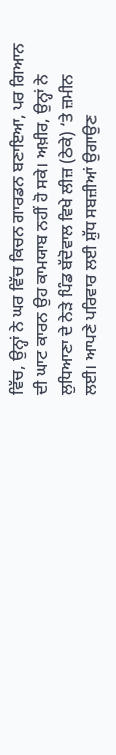ਵਿੱਚ, ਉਨ੍ਹਾਂ ਨੇ ਘਰ ਵਿੱਚ ਕਿਚਨ ਗਾਰਡਨ ਬਣਾਇਆ, ਪਰ ਗਿਆਨ ਦੀ ਘਾਟ ਕਾਰਨ ਉਹ ਕਾਮਯਾਬ ਨਹੀਂ ਹੋ ਸਕੇ। ਅਖ਼ੀਰ, ਉਨ੍ਹਾਂ ਨੇ ਲੁਧਿਆਣਾ ਦੇ ਨੇੜੇ ਪਿੰਡ ਬੱਦੋਵਾਲ ਵਿਖੇ ਲੀਜ਼ (ਠੇਕੇ) ‘ਤੇ ਜ਼ਮੀਨ ਲਈ। ਆਪਣੇ ਪਰਿਵਾਰ ਲਈ ਸ਼ੁੱਧ ਸਬਜ਼ੀਆਂ ਉਗਾਉਣ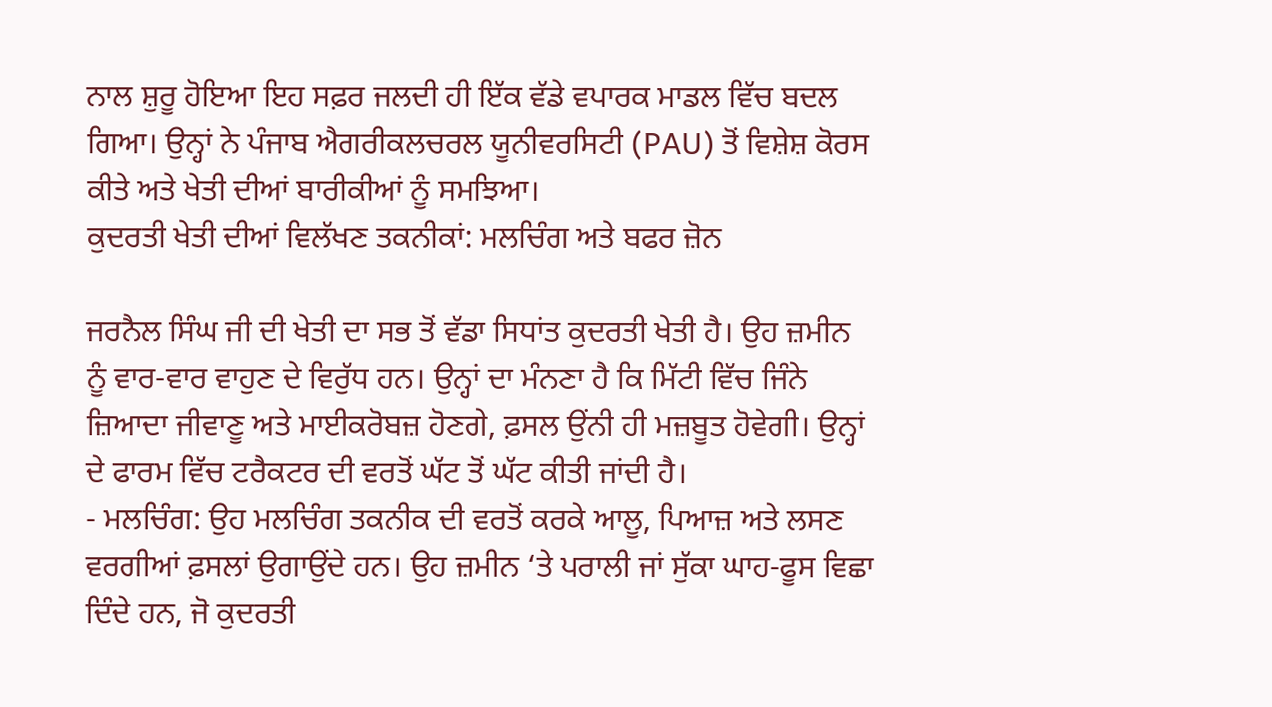ਨਾਲ ਸ਼ੁਰੂ ਹੋਇਆ ਇਹ ਸਫ਼ਰ ਜਲਦੀ ਹੀ ਇੱਕ ਵੱਡੇ ਵਪਾਰਕ ਮਾਡਲ ਵਿੱਚ ਬਦਲ ਗਿਆ। ਉਨ੍ਹਾਂ ਨੇ ਪੰਜਾਬ ਐਗਰੀਕਲਚਰਲ ਯੂਨੀਵਰਸਿਟੀ (PAU) ਤੋਂ ਵਿਸ਼ੇਸ਼ ਕੋਰਸ ਕੀਤੇ ਅਤੇ ਖੇਤੀ ਦੀਆਂ ਬਾਰੀਕੀਆਂ ਨੂੰ ਸਮਝਿਆ।
ਕੁਦਰਤੀ ਖੇਤੀ ਦੀਆਂ ਵਿਲੱਖਣ ਤਕਨੀਕਾਂ: ਮਲਚਿੰਗ ਅਤੇ ਬਫਰ ਜ਼ੋਨ

ਜਰਨੈਲ ਸਿੰਘ ਜੀ ਦੀ ਖੇਤੀ ਦਾ ਸਭ ਤੋਂ ਵੱਡਾ ਸਿਧਾਂਤ ਕੁਦਰਤੀ ਖੇਤੀ ਹੈ। ਉਹ ਜ਼ਮੀਨ ਨੂੰ ਵਾਰ-ਵਾਰ ਵਾਹੁਣ ਦੇ ਵਿਰੁੱਧ ਹਨ। ਉਨ੍ਹਾਂ ਦਾ ਮੰਨਣਾ ਹੈ ਕਿ ਮਿੱਟੀ ਵਿੱਚ ਜਿੰਨੇ ਜ਼ਿਆਦਾ ਜੀਵਾਣੂ ਅਤੇ ਮਾਈਕਰੋਬਜ਼ ਹੋਣਗੇ, ਫ਼ਸਲ ਉਂਨੀ ਹੀ ਮਜ਼ਬੂਤ ਹੋਵੇਗੀ। ਉਨ੍ਹਾਂ ਦੇ ਫਾਰਮ ਵਿੱਚ ਟਰੈਕਟਰ ਦੀ ਵਰਤੋਂ ਘੱਟ ਤੋਂ ਘੱਟ ਕੀਤੀ ਜਾਂਦੀ ਹੈ।
- ਮਲਚਿੰਗ: ਉਹ ਮਲਚਿੰਗ ਤਕਨੀਕ ਦੀ ਵਰਤੋਂ ਕਰਕੇ ਆਲੂ, ਪਿਆਜ਼ ਅਤੇ ਲਸਣ ਵਰਗੀਆਂ ਫ਼ਸਲਾਂ ਉਗਾਉਂਦੇ ਹਨ। ਉਹ ਜ਼ਮੀਨ ‘ਤੇ ਪਰਾਲੀ ਜਾਂ ਸੁੱਕਾ ਘਾਹ-ਫੂਸ ਵਿਛਾ ਦਿੰਦੇ ਹਨ, ਜੋ ਕੁਦਰਤੀ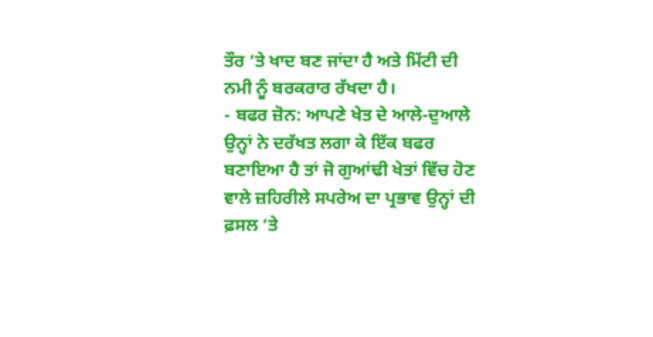ਤੌਰ ‘ਤੇ ਖਾਦ ਬਣ ਜਾਂਦਾ ਹੈ ਅਤੇ ਮਿੱਟੀ ਦੀ ਨਮੀ ਨੂੰ ਬਰਕਰਾਰ ਰੱਖਦਾ ਹੈ।
- ਬਫਰ ਜ਼ੋਨ: ਆਪਣੇ ਖੇਤ ਦੇ ਆਲੇ-ਦੁਆਲੇ ਉਨ੍ਹਾਂ ਨੇ ਦਰੱਖਤ ਲਗਾ ਕੇ ਇੱਕ ਬਫਰ ਬਣਾਇਆ ਹੈ ਤਾਂ ਜੋ ਗੁਆਂਢੀ ਖੇਤਾਂ ਵਿੱਚ ਹੋਣ ਵਾਲੇ ਜ਼ਹਿਰੀਲੇ ਸਪਰੇਅ ਦਾ ਪ੍ਰਭਾਵ ਉਨ੍ਹਾਂ ਦੀ ਫ਼ਸਲ ‘ਤੇ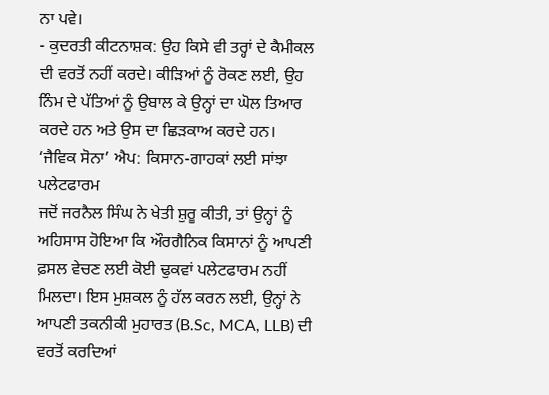ਨਾ ਪਵੇ।
- ਕੁਦਰਤੀ ਕੀਟਨਾਸ਼ਕ: ਉਹ ਕਿਸੇ ਵੀ ਤਰ੍ਹਾਂ ਦੇ ਕੈਮੀਕਲ ਦੀ ਵਰਤੋਂ ਨਹੀਂ ਕਰਦੇ। ਕੀੜਿਆਂ ਨੂੰ ਰੋਕਣ ਲਈ, ਉਹ ਨਿੰਮ ਦੇ ਪੱਤਿਆਂ ਨੂੰ ਉਬਾਲ ਕੇ ਉਨ੍ਹਾਂ ਦਾ ਘੋਲ ਤਿਆਰ ਕਰਦੇ ਹਨ ਅਤੇ ਉਸ ਦਾ ਛਿੜਕਾਅ ਕਰਦੇ ਹਨ।
‘ਜੈਵਿਕ ਸੋਨਾ’ ਐਪ: ਕਿਸਾਨ-ਗਾਹਕਾਂ ਲਈ ਸਾਂਝਾ ਪਲੇਟਫਾਰਮ
ਜਦੋਂ ਜਰਨੈਲ ਸਿੰਘ ਨੇ ਖੇਤੀ ਸ਼ੁਰੂ ਕੀਤੀ, ਤਾਂ ਉਨ੍ਹਾਂ ਨੂੰ ਅਹਿਸਾਸ ਹੋਇਆ ਕਿ ਔਰਗੈਨਿਕ ਕਿਸਾਨਾਂ ਨੂੰ ਆਪਣੀ ਫ਼ਸਲ ਵੇਚਣ ਲਈ ਕੋਈ ਢੁਕਵਾਂ ਪਲੇਟਫਾਰਮ ਨਹੀਂ ਮਿਲਦਾ। ਇਸ ਮੁਸ਼ਕਲ ਨੂੰ ਹੱਲ ਕਰਨ ਲਈ, ਉਨ੍ਹਾਂ ਨੇ ਆਪਣੀ ਤਕਨੀਕੀ ਮੁਹਾਰਤ (B.Sc, MCA, LLB) ਦੀ ਵਰਤੋਂ ਕਰਦਿਆਂ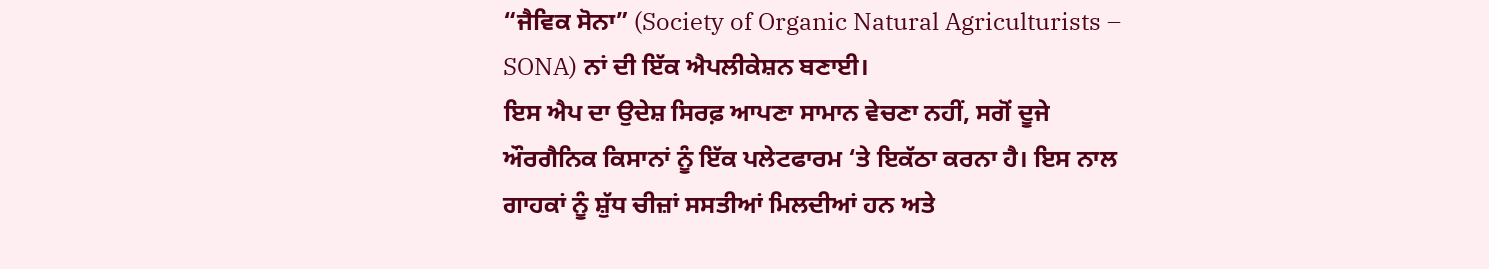“ਜੈਵਿਕ ਸੋਨਾ” (Society of Organic Natural Agriculturists – SONA) ਨਾਂ ਦੀ ਇੱਕ ਐਪਲੀਕੇਸ਼ਨ ਬਣਾਈ।
ਇਸ ਐਪ ਦਾ ਉਦੇਸ਼ ਸਿਰਫ਼ ਆਪਣਾ ਸਾਮਾਨ ਵੇਚਣਾ ਨਹੀਂ, ਸਗੋਂ ਦੂਜੇ ਔਰਗੈਨਿਕ ਕਿਸਾਨਾਂ ਨੂੰ ਇੱਕ ਪਲੇਟਫਾਰਮ ‘ਤੇ ਇਕੱਠਾ ਕਰਨਾ ਹੈ। ਇਸ ਨਾਲ ਗਾਹਕਾਂ ਨੂੰ ਸ਼ੁੱਧ ਚੀਜ਼ਾਂ ਸਸਤੀਆਂ ਮਿਲਦੀਆਂ ਹਨ ਅਤੇ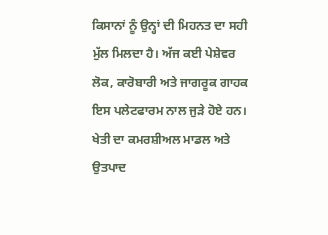ਕਿਸਾਨਾਂ ਨੂੰ ਉਨ੍ਹਾਂ ਦੀ ਮਿਹਨਤ ਦਾ ਸਹੀ ਮੁੱਲ ਮਿਲਦਾ ਹੈ। ਅੱਜ ਕਈ ਪੇਸ਼ੇਵਰ ਲੋਕ, ਕਾਰੋਬਾਰੀ ਅਤੇ ਜਾਗਰੂਕ ਗਾਹਕ ਇਸ ਪਲੇਟਫਾਰਮ ਨਾਲ ਜੁੜੇ ਹੋਏ ਹਨ।
ਖੇਤੀ ਦਾ ਕਮਰਸ਼ੀਅਲ ਮਾਡਲ ਅਤੇ ਉਤਪਾਦ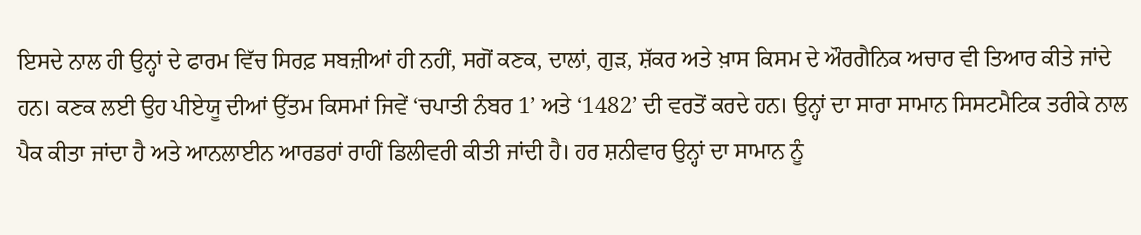ਇਸਦੇ ਨਾਲ ਹੀ ਉਨ੍ਹਾਂ ਦੇ ਫਾਰਮ ਵਿੱਚ ਸਿਰਫ਼ ਸਬਜ਼ੀਆਂ ਹੀ ਨਹੀਂ, ਸਗੋਂ ਕਣਕ, ਦਾਲਾਂ, ਗੁੜ, ਸ਼ੱਕਰ ਅਤੇ ਖ਼ਾਸ ਕਿਸਮ ਦੇ ਔਰਗੈਨਿਕ ਅਚਾਰ ਵੀ ਤਿਆਰ ਕੀਤੇ ਜਾਂਦੇ ਹਨ। ਕਣਕ ਲਈ ਉਹ ਪੀਏਯੂ ਦੀਆਂ ਉੱਤਮ ਕਿਸਮਾਂ ਜਿਵੇਂ ‘ਚਪਾਤੀ ਨੰਬਰ 1’ ਅਤੇ ‘1482’ ਦੀ ਵਰਤੋਂ ਕਰਦੇ ਹਨ। ਉਨ੍ਹਾਂ ਦਾ ਸਾਰਾ ਸਾਮਾਨ ਸਿਸਟਮੈਟਿਕ ਤਰੀਕੇ ਨਾਲ ਪੈਕ ਕੀਤਾ ਜਾਂਦਾ ਹੈ ਅਤੇ ਆਨਲਾਈਨ ਆਰਡਰਾਂ ਰਾਹੀਂ ਡਿਲੀਵਰੀ ਕੀਤੀ ਜਾਂਦੀ ਹੈ। ਹਰ ਸ਼ਨੀਵਾਰ ਉਨ੍ਹਾਂ ਦਾ ਸਾਮਾਨ ਨੂੰ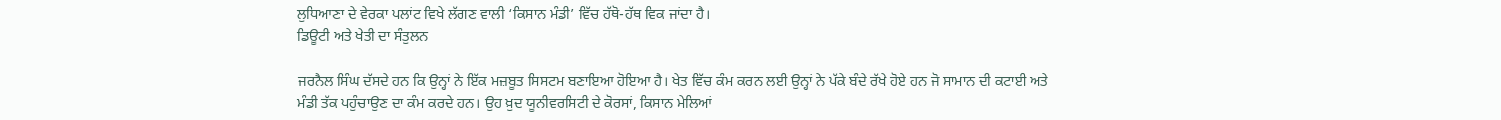ਲੁਧਿਆਣਾ ਦੇ ਵੇਰਕਾ ਪਲਾਂਟ ਵਿਖੇ ਲੱਗਣ ਵਾਲੀ ‘ਕਿਸਾਨ ਮੰਡੀ’ ਵਿੱਚ ਹੱਥੋ-ਹੱਥ ਵਿਕ ਜਾਂਦਾ ਹੈ।
ਡਿਊਟੀ ਅਤੇ ਖੇਤੀ ਦਾ ਸੰਤੁਲਨ

ਜਰਨੈਲ ਸਿੰਘ ਦੱਸਦੇ ਹਨ ਕਿ ਉਨ੍ਹਾਂ ਨੇ ਇੱਕ ਮਜ਼ਬੂਤ ਸਿਸਟਮ ਬਣਾਇਆ ਹੋਇਆ ਹੈ। ਖੇਤ ਵਿੱਚ ਕੰਮ ਕਰਨ ਲਈ ਉਨ੍ਹਾਂ ਨੇ ਪੱਕੇ ਬੰਦੇ ਰੱਖੇ ਹੋਏ ਹਨ ਜੋ ਸਾਮਾਨ ਦੀ ਕਟਾਈ ਅਤੇ ਮੰਡੀ ਤੱਕ ਪਹੁੰਚਾਉਣ ਦਾ ਕੰਮ ਕਰਦੇ ਹਨ। ਉਹ ਖ਼ੁਦ ਯੂਨੀਵਰਸਿਟੀ ਦੇ ਕੋਰਸਾਂ, ਕਿਸਾਨ ਮੇਲਿਆਂ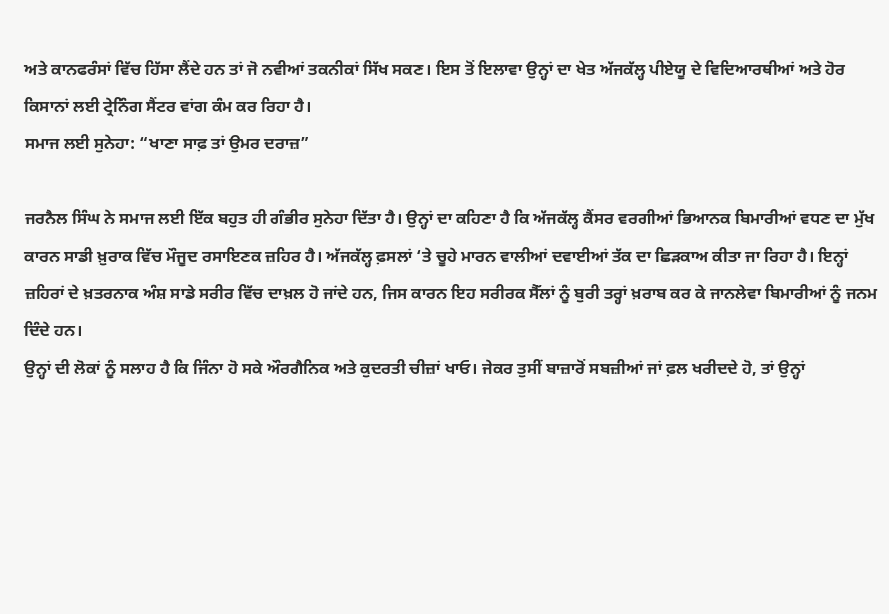ਅਤੇ ਕਾਨਫਰੰਸਾਂ ਵਿੱਚ ਹਿੱਸਾ ਲੈਂਦੇ ਹਨ ਤਾਂ ਜੋ ਨਵੀਆਂ ਤਕਨੀਕਾਂ ਸਿੱਖ ਸਕਣ। ਇਸ ਤੋਂ ਇਲਾਵਾ ਉਨ੍ਹਾਂ ਦਾ ਖੇਤ ਅੱਜਕੱਲ੍ਹ ਪੀਏਯੂ ਦੇ ਵਿਦਿਆਰਥੀਆਂ ਅਤੇ ਹੋਰ ਕਿਸਾਨਾਂ ਲਈ ਟ੍ਰੇਨਿੰਗ ਸੈਂਟਰ ਵਾਂਗ ਕੰਮ ਕਰ ਰਿਹਾ ਹੈ।
ਸਮਾਜ ਲਈ ਸੁਨੇਹਾ: “ਖਾਣਾ ਸਾਫ਼ ਤਾਂ ਉਮਰ ਦਰਾਜ਼”

ਜਰਨੈਲ ਸਿੰਘ ਨੇ ਸਮਾਜ ਲਈ ਇੱਕ ਬਹੁਤ ਹੀ ਗੰਭੀਰ ਸੁਨੇਹਾ ਦਿੱਤਾ ਹੈ। ਉਨ੍ਹਾਂ ਦਾ ਕਹਿਣਾ ਹੈ ਕਿ ਅੱਜਕੱਲ੍ਹ ਕੈਂਸਰ ਵਰਗੀਆਂ ਭਿਆਨਕ ਬਿਮਾਰੀਆਂ ਵਧਣ ਦਾ ਮੁੱਖ ਕਾਰਨ ਸਾਡੀ ਖ਼ੁਰਾਕ ਵਿੱਚ ਮੌਜੂਦ ਰਸਾਇਣਕ ਜ਼ਹਿਰ ਹੈ। ਅੱਜਕੱਲ੍ਹ ਫ਼ਸਲਾਂ ‘ਤੇ ਚੂਹੇ ਮਾਰਨ ਵਾਲੀਆਂ ਦਵਾਈਆਂ ਤੱਕ ਦਾ ਛਿੜਕਾਅ ਕੀਤਾ ਜਾ ਰਿਹਾ ਹੈ। ਇਨ੍ਹਾਂ ਜ਼ਹਿਰਾਂ ਦੇ ਖ਼ਤਰਨਾਕ ਅੰਸ਼ ਸਾਡੇ ਸਰੀਰ ਵਿੱਚ ਦਾਖ਼ਲ ਹੋ ਜਾਂਦੇ ਹਨ, ਜਿਸ ਕਾਰਨ ਇਹ ਸਰੀਰਕ ਸੈੱਲਾਂ ਨੂੰ ਬੁਰੀ ਤਰ੍ਹਾਂ ਖ਼ਰਾਬ ਕਰ ਕੇ ਜਾਨਲੇਵਾ ਬਿਮਾਰੀਆਂ ਨੂੰ ਜਨਮ ਦਿੰਦੇ ਹਨ।
ਉਨ੍ਹਾਂ ਦੀ ਲੋਕਾਂ ਨੂੰ ਸਲਾਹ ਹੈ ਕਿ ਜਿੰਨਾ ਹੋ ਸਕੇ ਔਰਗੈਨਿਕ ਅਤੇ ਕੁਦਰਤੀ ਚੀਜ਼ਾਂ ਖਾਓ। ਜੇਕਰ ਤੁਸੀਂ ਬਾਜ਼ਾਰੋਂ ਸਬਜ਼ੀਆਂ ਜਾਂ ਫ਼ਲ ਖਰੀਦਦੇ ਹੋ, ਤਾਂ ਉਨ੍ਹਾਂ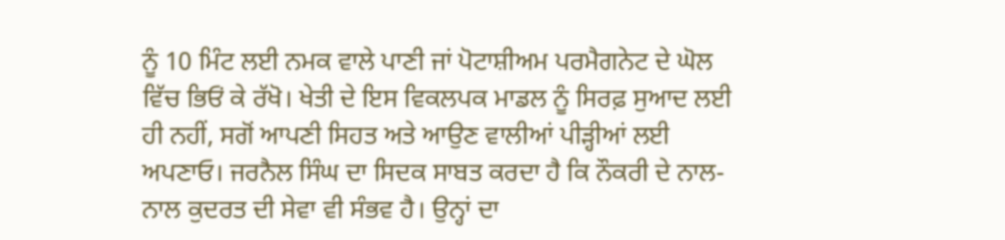ਨੂੰ 10 ਮਿੰਟ ਲਈ ਨਮਕ ਵਾਲੇ ਪਾਣੀ ਜਾਂ ਪੋਟਾਸ਼ੀਅਮ ਪਰਮੈਗਨੇਟ ਦੇ ਘੋਲ ਵਿੱਚ ਭਿਓਂ ਕੇ ਰੱਖੋ। ਖੇਤੀ ਦੇ ਇਸ ਵਿਕਲਪਕ ਮਾਡਲ ਨੂੰ ਸਿਰਫ਼ ਸੁਆਦ ਲਈ ਹੀ ਨਹੀਂ, ਸਗੋਂ ਆਪਣੀ ਸਿਹਤ ਅਤੇ ਆਉਣ ਵਾਲੀਆਂ ਪੀੜ੍ਹੀਆਂ ਲਈ ਅਪਣਾਓ। ਜਰਨੈਲ ਸਿੰਘ ਦਾ ਸਿਦਕ ਸਾਬਤ ਕਰਦਾ ਹੈ ਕਿ ਨੌਕਰੀ ਦੇ ਨਾਲ-ਨਾਲ ਕੁਦਰਤ ਦੀ ਸੇਵਾ ਵੀ ਸੰਭਵ ਹੈ। ਉਨ੍ਹਾਂ ਦਾ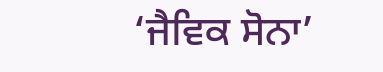‘ਜੈਵਿਕ ਸੋਨਾ’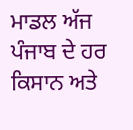ਮਾਡਲ ਅੱਜ ਪੰਜਾਬ ਦੇ ਹਰ ਕਿਸਾਨ ਅਤੇ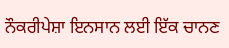ਨੌਕਰੀਪੇਸ਼ਾ ਇਨਸਾਨ ਲਈ ਇੱਕ ਚਾਨਣ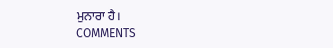ਮੁਨਾਰਾ ਹੈ।
COMMENTS